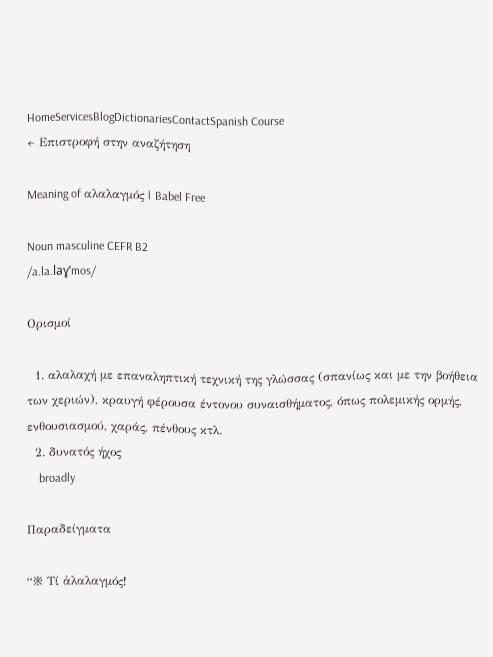HomeServicesBlogDictionariesContactSpanish Course
← Επιστροφή στην αναζήτηση

Meaning of αλαλαγμός | Babel Free

Noun masculine CEFR B2
/a.la.laɣˈmos/

Ορισμοί

  1. αλαλαχή με επαναληπτική τεχνική της γλώσσας (σπανίως και με την βοήθεια των χεριών), κραυγή φέρουσα έντονου συναισθήματος, όπως πολεμικής ορμής, ενθουσιασμού, χαράς, πένθους κτλ.
  2. δυνατός ήχος
    broadly

Παραδείγματα

“※ Τί ἀλαλαγμός!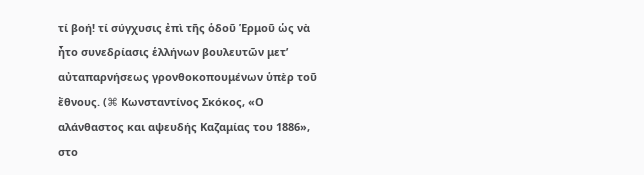τί βοή! τί σύγχυσις ἐπὶ τῆς ὁδοῦ Ἑρμοῦ ὡς νὰ ἦτο συνεδρίασις ἑλλήνων βουλευτῶν μετ’ αὐταπαρνήσεως γρονθοκοπουμένων ὑπὲρ τοῦ ἔθνους. (⌘ Κωνσταντίνος Σκόκος, «Ο αλάνθαστος και αψευδής Καζαμίας του 1886», στο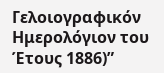Γελοιογραφικόν Ημερολόγιον του Έτους 1886)”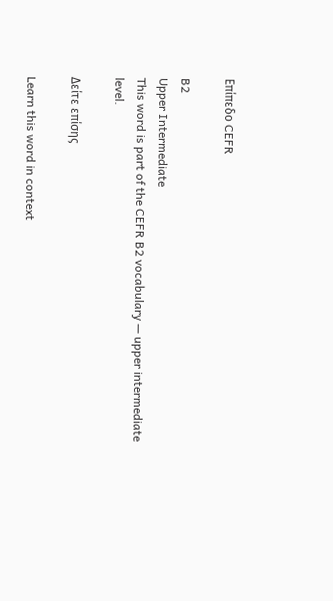Επίπεδο CEFR

B2
Upper Intermediate
This word is part of the CEFR B2 vocabulary — upper intermediate level.

Δείτε επίσης

Learn this word in context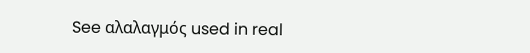See αλαλαγμός used in real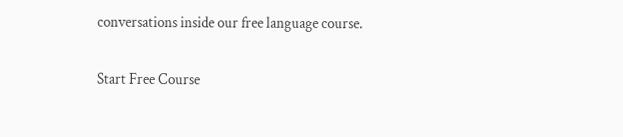conversations inside our free language course.

Start Free Course